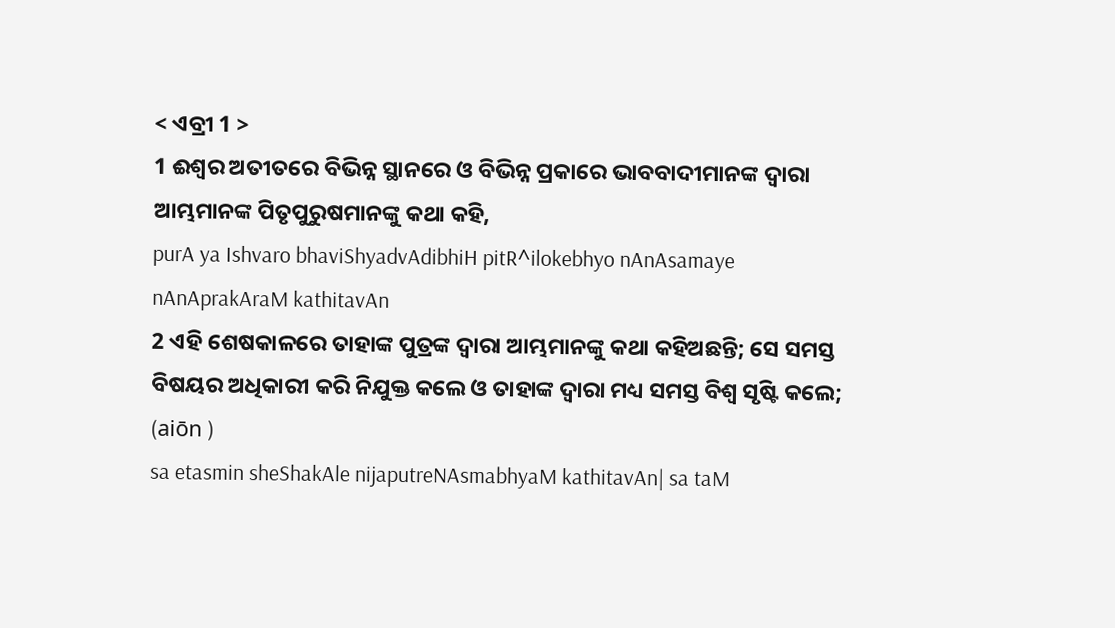< ଏବ୍ରୀ 1 >
1 ଈଶ୍ବର ଅତୀତରେ ବିଭିନ୍ନ ସ୍ଥାନରେ ଓ ବିଭିନ୍ନ ପ୍ରକାରେ ଭାବବାଦୀମାନଙ୍କ ଦ୍ୱାରା ଆମ୍ଭମାନଙ୍କ ପିତୃପୁରୁଷମାନଙ୍କୁ କଥା କହି,
purA ya Ishvaro bhaviShyadvAdibhiH pitR^ilokebhyo nAnAsamaye nAnAprakAraM kathitavAn
2 ଏହି ଶେଷକାଳରେ ତାହାଙ୍କ ପୁତ୍ରଙ୍କ ଦ୍ୱାରା ଆମ୍ଭମାନଙ୍କୁ କଥା କହିଅଛନ୍ତି; ସେ ସମସ୍ତ ବିଷୟର ଅଧିକାରୀ କରି ନିଯୁକ୍ତ କଲେ ଓ ତାହାଙ୍କ ଦ୍ୱାରା ମଧ୍ୟ ସମସ୍ତ ବିଶ୍ୱ ସୃଷ୍ଟି କଲେ; (aiōn )
sa etasmin sheShakAle nijaputreNAsmabhyaM kathitavAn| sa taM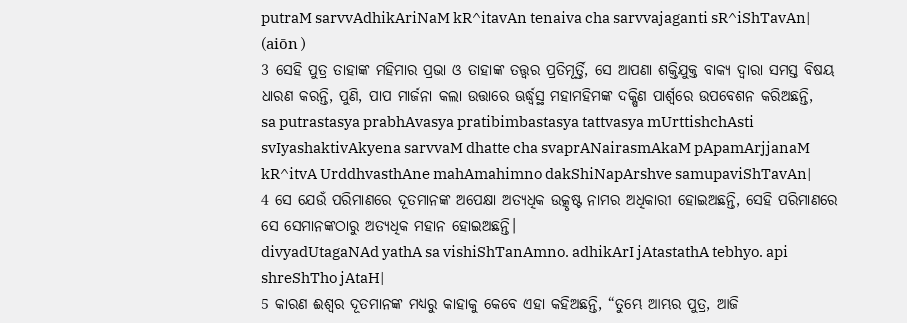putraM sarvvAdhikAriNaM kR^itavAn tenaiva cha sarvvajaganti sR^iShTavAn| (aiōn )
3 ସେହି ପୁତ୍ର ତାହାଙ୍କ ମହିମାର ପ୍ରଭା ଓ ତାହାଙ୍କ ତତ୍ତ୍ୱର ପ୍ରତିମୂର୍ତ୍ତି, ସେ ଆପଣା ଶକ୍ତିଯୁକ୍ତ ବାକ୍ୟ ଦ୍ୱାରା ସମସ୍ତ ବିଷୟ ଧାରଣ କରନ୍ତି, ପୁଣି, ପାପ ମାର୍ଜନା କଲା ଉତ୍ତାରେ ଊର୍ଦ୍ଧ୍ୱସ୍ଥ ମହାମହିମଙ୍କ ଦକ୍ଷିଣ ପାର୍ଶ୍ୱରେ ଉପବେଶନ କରିଅଛନ୍ତି,
sa putrastasya prabhAvasya pratibimbastasya tattvasya mUrttishchAsti svIyashaktivAkyena sarvvaM dhatte cha svaprANairasmAkaM pApamArjjanaM kR^itvA UrddhvasthAne mahAmahimno dakShiNapArshve samupaviShTavAn|
4 ସେ ଯେଉଁ ପରିମାଣରେ ଦୂତମାନଙ୍କ ଅପେକ୍ଷା ଅତ୍ୟଧିକ ଉତ୍କୃଷ୍ଟ ନାମର ଅଧିକାରୀ ହୋଇଅଛନ୍ତି, ସେହି ପରିମାଣରେ ସେ ସେମାନଙ୍କଠାରୁ ଅତ୍ୟଧିକ ମହାନ ହୋଇଅଛନ୍ତି।
divyadUtagaNAd yathA sa vishiShTanAmno. adhikArI jAtastathA tebhyo. api shreShTho jAtaH|
5 କାରଣ ଈଶ୍ବର ଦୂତମାନଙ୍କ ମଧ୍ୟରୁ କାହାକୁ କେବେ ଏହା କହିଅଛନ୍ତି, “ତୁମ୍ଭେ ଆମ୍ଭର ପୁତ୍ର, ଆଜି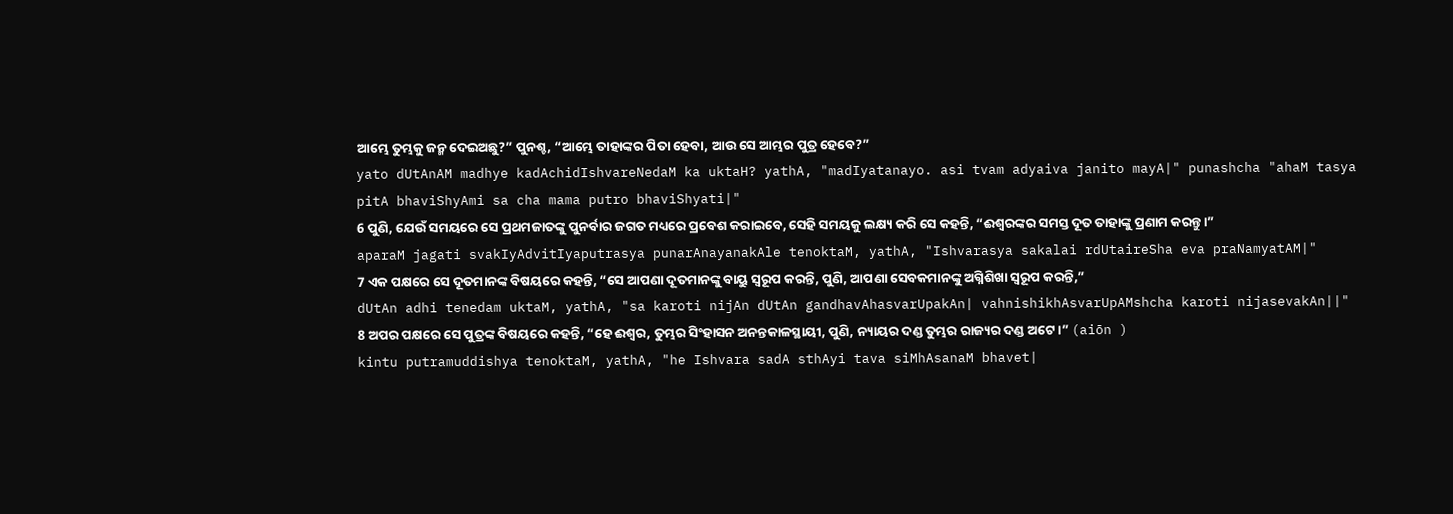ଆମ୍ଭେ ତୁମ୍ଭକୁ ଜନ୍ମ ଦେଇଅଛୁ?” ପୁନଶ୍ଚ, “ଆମ୍ଭେ ତାହାଙ୍କର ପିତା ହେବା, ଆଉ ସେ ଆମ୍ଭର ପୁତ୍ର ହେବେ?”
yato dUtAnAM madhye kadAchidIshvareNedaM ka uktaH? yathA, "madIyatanayo. asi tvam adyaiva janito mayA|" punashcha "ahaM tasya pitA bhaviShyAmi sa cha mama putro bhaviShyati|"
6 ପୁଣି, ଯେଉଁ ସମୟରେ ସେ ପ୍ରଥମଜାତଙ୍କୁ ପୁନର୍ବାର ଜଗତ ମଧ୍ୟରେ ପ୍ରବେଶ କରାଇବେ, ସେହି ସମୟକୁ ଲକ୍ଷ୍ୟ କରି ସେ କହନ୍ତି, “ଈଶ୍ବରଙ୍କର ସମସ୍ତ ଦୂତ ତାହାଙ୍କୁ ପ୍ରଣାମ କରନ୍ତୁ।”
aparaM jagati svakIyAdvitIyaputrasya punarAnayanakAle tenoktaM, yathA, "Ishvarasya sakalai rdUtaireSha eva praNamyatAM|"
7 ଏକ ପକ୍ଷରେ ସେ ଦୂତମାନଙ୍କ ବିଷୟରେ କହନ୍ତି, “ସେ ଆପଣା ଦୂତମାନଙ୍କୁ ବାୟୁ ସ୍ୱରୂପ କରନ୍ତି, ପୁଣି, ଆପଣା ସେବକମାନଙ୍କୁ ଅଗ୍ନିଶିଖା ସ୍ୱରୂପ କରନ୍ତି,”
dUtAn adhi tenedam uktaM, yathA, "sa karoti nijAn dUtAn gandhavAhasvarUpakAn| vahnishikhAsvarUpAMshcha karoti nijasevakAn||"
8 ଅପର ପକ୍ଷରେ ସେ ପୁତ୍ରଙ୍କ ବିଷୟରେ କହନ୍ତି, “ହେ ଈଶ୍ବର, ତୁମ୍ଭର ସିଂହାସନ ଅନନ୍ତକାଳସ୍ଥାୟୀ, ପୁଣି, ନ୍ୟାୟର ଦଣ୍ଡ ତୁମ୍ଭର ରାଜ୍ୟର ଦଣ୍ଡ ଅଟେ।” (aiōn )
kintu putramuddishya tenoktaM, yathA, "he Ishvara sadA sthAyi tava siMhAsanaM bhavet|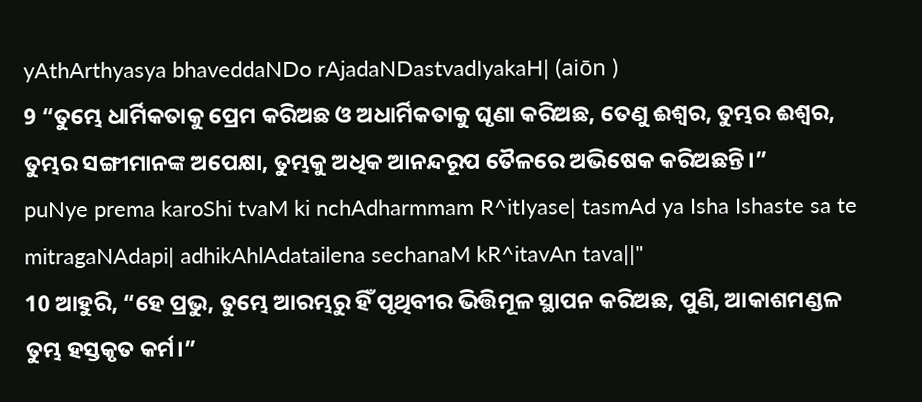yAthArthyasya bhaveddaNDo rAjadaNDastvadIyakaH| (aiōn )
9 “ତୁମ୍ଭେ ଧାର୍ମିକତାକୁ ପ୍ରେମ କରିଅଛ ଓ ଅଧାର୍ମିକତାକୁ ଘୃଣା କରିଅଛ, ତେଣୁ ଈଶ୍ବର, ତୁମ୍ଭର ଈଶ୍ବର, ତୁମ୍ଭର ସଙ୍ଗୀମାନଙ୍କ ଅପେକ୍ଷା, ତୁମ୍ଭକୁ ଅଧିକ ଆନନ୍ଦରୂପ ତୈଳରେ ଅଭିଷେକ କରିଅଛନ୍ତି।”
puNye prema karoShi tvaM ki nchAdharmmam R^itIyase| tasmAd ya Isha Ishaste sa te mitragaNAdapi| adhikAhlAdatailena sechanaM kR^itavAn tava||"
10 ଆହୁରି, “ହେ ପ୍ରଭୁ, ତୁମ୍ଭେ ଆରମ୍ଭରୁ ହିଁ ପୃଥିବୀର ଭିତ୍ତିମୂଳ ସ୍ଥାପନ କରିଅଛ, ପୁଣି, ଆକାଶମଣ୍ଡଳ ତୁମ୍ଭ ହସ୍ତକୃତ କର୍ମ।”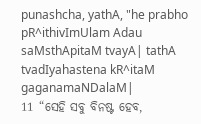punashcha, yathA, "he prabho pR^ithivImUlam Adau saMsthApitaM tvayA| tathA tvadIyahastena kR^itaM gaganamaNDalaM|
11 “ସେହି ସବୁ ବିନଷ୍ଟ ହେବ,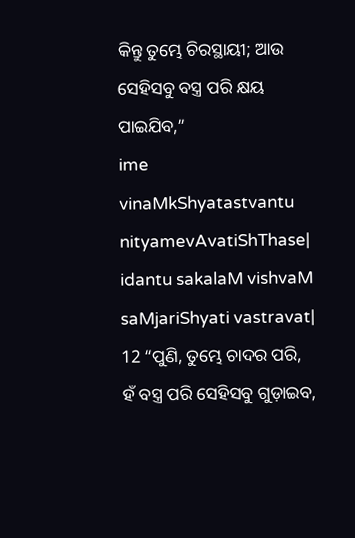କିନ୍ତୁ ତୁମ୍ଭେ ଚିରସ୍ଥାୟୀ; ଆଉ ସେହିସବୁ ବସ୍ତ୍ର ପରି କ୍ଷୟ ପାଇଯିବ,”
ime vinaMkShyatastvantu nityamevAvatiShThase| idantu sakalaM vishvaM saMjariShyati vastravat|
12 “ପୁଣି, ତୁମ୍ଭେ ଚାଦର ପରି, ହଁ ବସ୍ତ୍ର ପରି ସେହିସବୁ ଗୁଡ଼ାଇବ,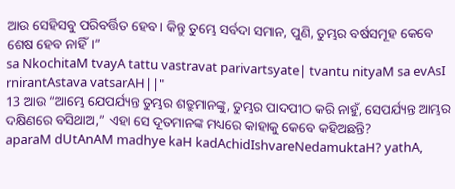ଆଉ ସେହିସବୁ ପରିବର୍ତ୍ତିତ ହେବ। କିନ୍ତୁ ତୁମ୍ଭେ ସର୍ବଦା ସମାନ, ପୁଣି, ତୁମ୍ଭର ବର୍ଷସମୂହ କେବେ ଶେଷ ହେବ ନାହିଁ।”
sa NkochitaM tvayA tattu vastravat parivartsyate| tvantu nityaM sa evAsI rnirantAstava vatsarAH||"
13 ଆଉ “ଆମ୍ଭେ ଯେପର୍ଯ୍ୟନ୍ତ ତୁମ୍ଭର ଶତ୍ରୁମାନଙ୍କୁ, ତୁମ୍ଭର ପାଦପୀଠ କରି ନାହୁଁ, ସେପର୍ଯ୍ୟନ୍ତ ଆମ୍ଭର ଦକ୍ଷିଣରେ ବସିଥାଅ,” ଏହା ସେ ଦୂତମାନଙ୍କ ମଧ୍ୟରେ କାହାକୁ କେବେ କହିଅଛନ୍ତି?
aparaM dUtAnAM madhye kaH kadAchidIshvareNedamuktaH? yathA,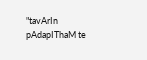"tavArIn pAdapIThaM te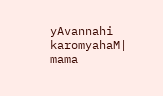yAvannahi karomyahaM| mama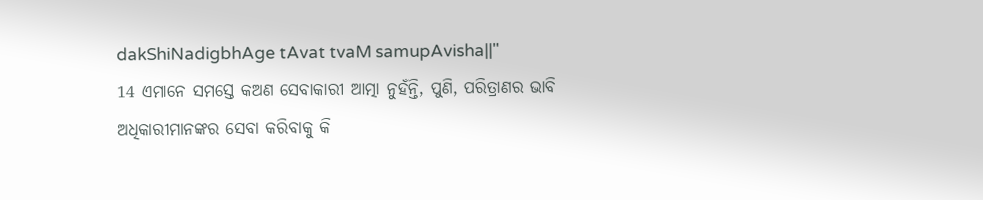dakShiNadigbhAge tAvat tvaM samupAvisha||"
14 ଏମାନେ ସମସ୍ତେ କଅଣ ସେବାକାରୀ ଆତ୍ମା ନୁହଁନ୍ତି, ପୁଣି, ପରିତ୍ରାଣର ଭାବି ଅଧିକାରୀମାନଙ୍କର ସେବା କରିବାକୁ କି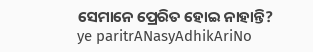ସେମାନେ ପ୍ରେରିତ ହୋଇ ନାହାନ୍ତି?
ye paritrANasyAdhikAriNo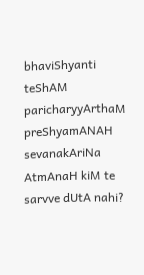bhaviShyanti teShAM paricharyyArthaM preShyamANAH sevanakAriNa AtmAnaH kiM te sarvve dUtA nahi?